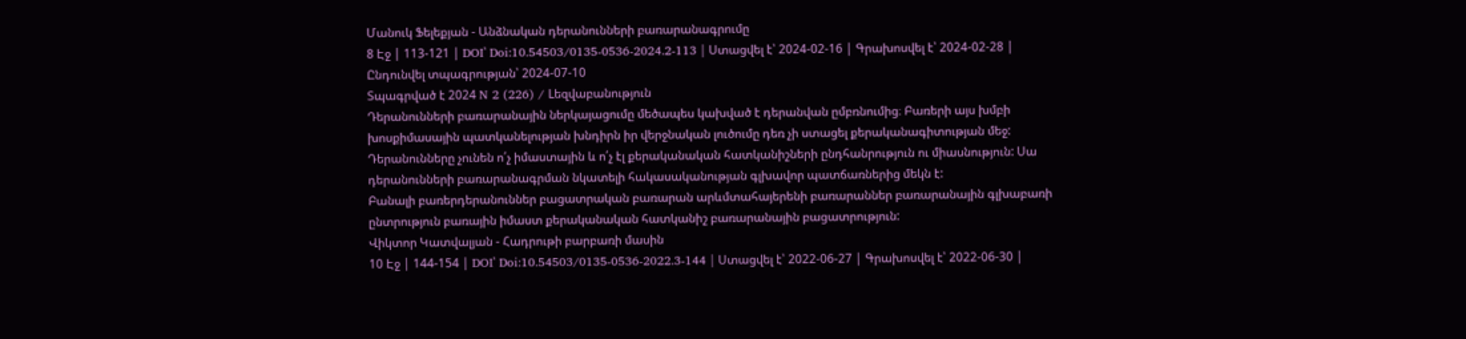Մանուկ Ֆելեքյան - Անձնական դերանունների բառարանագրումը
8 Էջ | 113-121 | DOI՝ Doi:10.54503/0135-0536-2024.2-113 | Ստացվել է՝ 2024-02-16 | Գրախոսվել է՝ 2024-02-28 | Ընդունվել տպագրության՝ 2024-07-10
Տպագրված է 2024 N 2 (226) / Lեզվաբանություն
Դերանունների բառարանային ներկայացումը մեծապես կախված է դերանվան ըմբռնումից։ Բառերի այս խմբի խոսքիմասային պատկանելության խնդիրն իր վերջնական լուծումը դեռ չի ստացել քերականագիտության մեջ: Դերանունները չունեն ո՛չ իմաստային և ո՛չ էլ քերականական հատկանիշների ընդհանրություն ու միասնություն: Սա դերանունների բառարանագրման նկատելի հակասականության գլխավոր պատճառներից մեկն է:
Բանալի բառերդերանուններ բացատրական բառարան արևմտահայերենի բառարաններ բառարանային գլխաբառի ընտրություն բառային իմաստ քերականական հատկանիշ բառարանային բացատրություն:
Վիկտոր Կատվալյան - Հադրութի բարբառի մասին
10 Էջ | 144-154 | DOI՝ Doi:10.54503/0135-0536-2022.3-144 | Ստացվել է՝ 2022-06-27 | Գրախոսվել է՝ 2022-06-30 |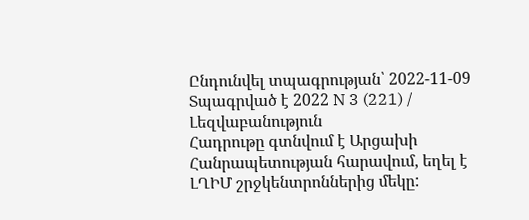Ընդունվել տպագրության՝ 2022-11-09
Տպագրված է 2022 N 3 (221) / Լեզվաբանություն
Հադրութը գտնվում է Արցախի Հանրապետության հարավում, եղել է ԼՂԻՄ շրջկենտրոններից մեկը: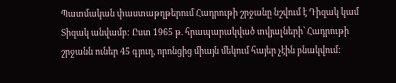Պատմական փաստաթղթերում Հադրութի շրջանը նշվում է Դիզակ կամ Տիզակ անվամբ: Ըստ 1965 թ. հրապարակված տվյալների՝ Հադրութի շրջանն ուներ 45 գյուղ, որոնցից միայն մեկում հայեր չէին բնակվում: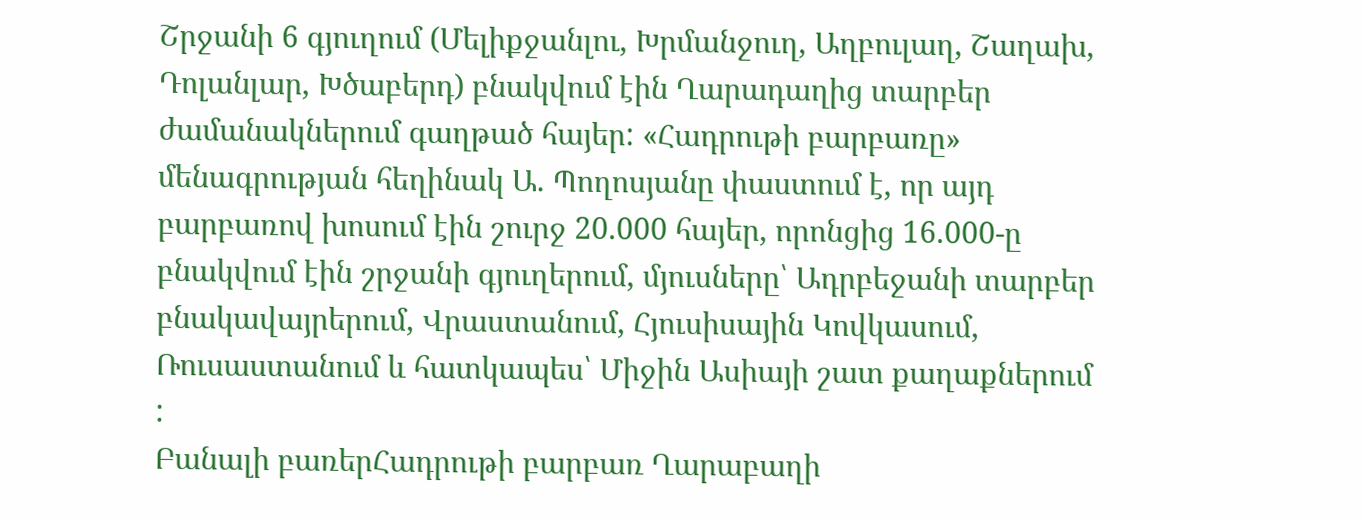Շրջանի 6 գյուղում (Մելիքջանլու, Խրմանջուղ, Աղբուլաղ, Շաղախ, Դոլանլար, Խծաբերդ) բնակվում էին Ղարադաղից տարբեր ժամանակներում գաղթած հայեր: «Հադրութի բարբառը» մենագրության հեղինակ Ա. Պողոսյանը փաստում է, որ այդ բարբառով խոսում էին շուրջ 20.000 հայեր, որոնցից 16.000-ը բնակվում էին շրջանի գյուղերում, մյուսները՝ Ադրբեջանի տարբեր բնակավայրերում, Վրաստանում, Հյուսիսային Կովկասում, Ռուսաստանում և հատկապես՝ Միջին Ասիայի շատ քաղաքներում :
Բանալի բառերՀադրութի բարբառ Ղարաբաղի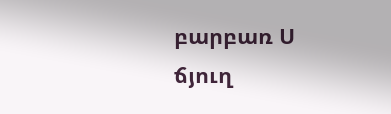բարբառ Ս ճյուղ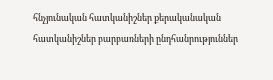հնչյունական հատկանիշներ քերականական հատկանիշներ բարբառների ընդհանրություններ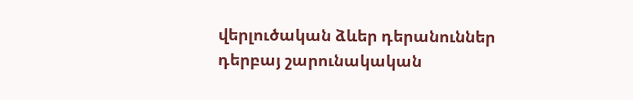վերլուծական ձևեր դերանուններ դերբայ շարունակական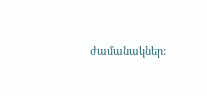ժամանակներ: